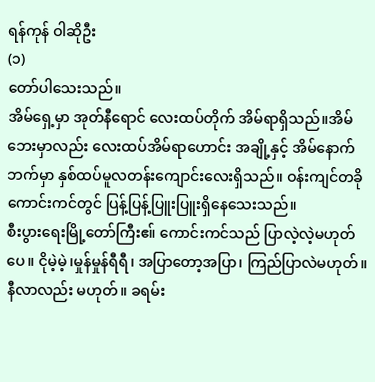ရန်ကုန် ဝါဆိုဦး
(၁)
တော်ပါသေးသည်။
အိမ်ရှေ့မှာ အုတ်နီရောင် လေးထပ်တိုက် အိမ်ရာရှိသည်။အိမ်ဘေးမှာလည်း လေးထပ်အိမ်ရာဟောင်း အချို့နှင့် အိမ်နောက်ဘက်မှာ နှစ်ထပ်မူလတန်းကျောင်းလေးရှိသည်။ ဝန်းကျင်တခို ကောင်းကင်တွင် ပြန့်ပြန့်ပြူးပြူးရှိနေသေးသည်။
စီးပွားရေးမြို့တော်ကြီးဧ။် ကောင်းကင်သည် ပြာလဲ့လဲ့မဟုတ်ပေ။ ငိုမဲ့မဲ့၊မှုန်မှုန်ရီရီ၊ အပြာတော့အပြာ၊ ကြည်ပြာလဲမဟုတ်။ နီလာလည်း မဟုတ်။ ခရမ်း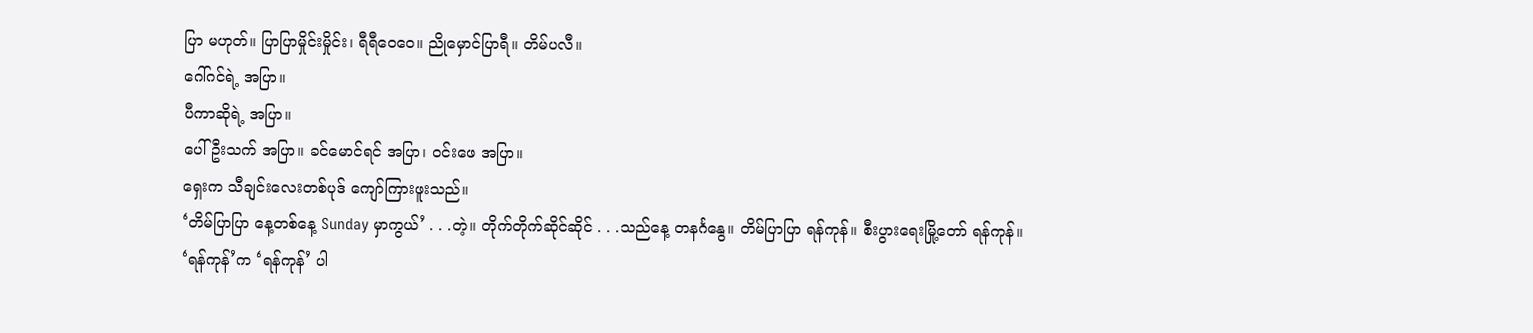ပြာ မဟုတ်။ ပြာပြာမှိုင်းမှိုင်း၊ ရီရီဝေဝေ။ ညိုမှောင်ပြာရီ။ တိမ်ပလီ။
ဂေါ်ဂင်ရဲ့ အပြာ။
ပီကာဆိုရဲ့ အပြာ။
ပေါ်ဦးသက် အပြာ။ ခင်မောင်ရင် အပြာ၊ ဝင်းဖေ အပြာ။
ရှေးက သီချင်းလေးတစ်ပုဒ် ကျော်ကြားဖူးသည်။
‘တိမ်ပြာပြာ နေ့တစ်နေ့ Sunday မှာကွယ်’ . . .တဲ့။ တိုက်တိုက်ဆိုင်ဆိုင် . . .သည်နေ့ တနင်္ဂနွေ။ တိမ်ပြာပြာ ရန်ကုန်။ စီးပွားရေးမြို့တော် ရန်ကုန်။
‘ရန်ကုန်’က ‘ရန်ကုန်’ ပါ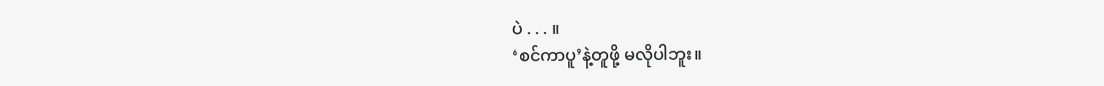ပဲ . . . ။
‘စင်ကာပူ’နဲ့တူဖို့ မလိုပါဘူး။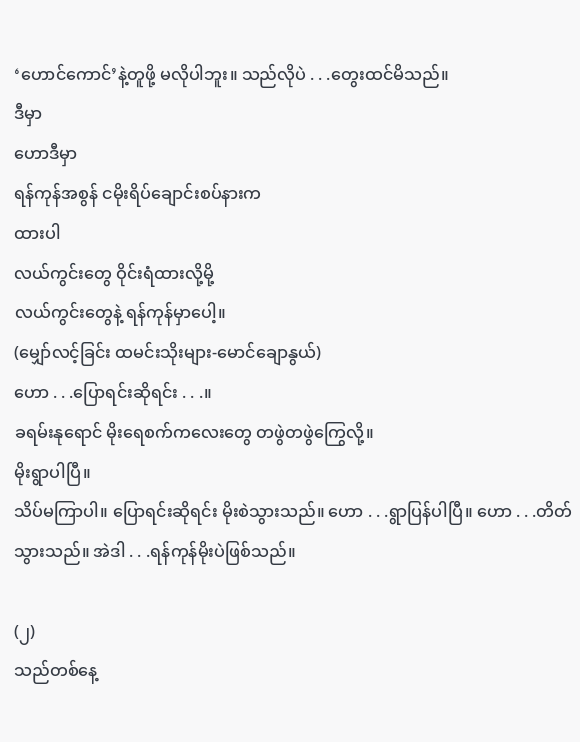‘ဟောင်ကောင်’နဲ့တူဖို့ မလိုပါဘူး။ သည်လိုပဲ . . .တွေးထင်မိသည်။
ဒီမှာ
ဟောဒီမှာ
ရန်ကုန်အစွန် ငမိုးရိပ်ချောင်းစပ်နားက
ထားပါ
လယ်ကွင်းတွေ ဝိုင်းရံထားလို့မို့
လယ်ကွင်းတွေနဲ့ ရန်ကုန်မှာပေါ့။
(မျှော်လင့်ခြင်း ထမင်းသိုးများ-မောင်ချောနွယ်)
ဟော . . .ပြောရင်းဆိုရင်း . . .။
ခရမ်းနုရောင် မိုးရေစက်ကလေးတွေ တဖွဲတဖွဲကြွေလို့။
မိုးရွာပါပြီ။
သိပ်မကြာပါ။ ပြောရင်းဆိုရင်း မိုးစဲသွားသည်။ ဟော . . .ရွာပြန်ပါပြီ။ ဟော . . .တိတ်သွားသည်။ အဲဒါ . . .ရန်ကုန်မိုးပဲဖြစ်သည်။

(၂)
သည်တစ်နေ့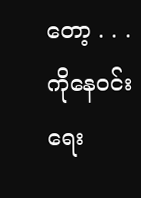တော့ . . .
ကိုနေဝင်းရေး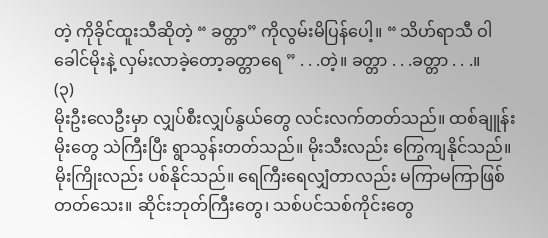တဲ့ ကိုခိုင်ထူးသီဆိုတဲ့ “ ခတ္တာ” ကိုလွမ်းမိပြန်ပေါ့။ “ သိဟ်ရာသီ ဝါခေါင်မိုးနဲ့ လှမ်းလာခဲ့တော့ခတ္တာရေ ” . . .တဲ့။ ခတ္တာ . . .ခတ္တာ . . .။
(၃)
မိုးဦးလေဦးမှာ လျှပ်စီးလျှပ်နွယ်တွေ လင်းလက်တတ်သည်။ ထစ်ချူန်းမိုးတွေ သဲကြီးပြီး ရွာသွန်းတတ်သည်။ မိုးသီးလည်း ကြွေကျနိုင်သည်။ မိုးကြိုးလည်း ပစ်နိုင်သည်။ ရေကြီးရေလျှံတာလည်း မကြာမကြာဖြစ်တတ်သေး။ ဆိုင်းဘုတ်ကြီးတွေ၊ သစ်ပင်သစ်ကိုင်းတွေ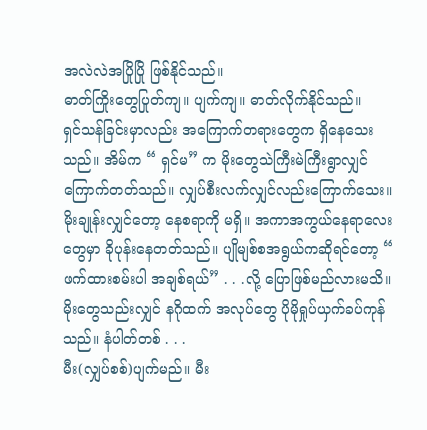အလဲလဲအပြိုပြို ဖြစ်နိုင်သည်။
ဓာတ်ကြိုးတွေပြုတ်ကျ။ ပျက်ကျ။ ဓာတ်လိုက်နိုင်သည်။
ရှင်သန်ခြင်းမှာလည်း အကြောက်တရားတွေက ရှိနေသေးသည်။ အိမ်က “ ရှင်မ” က မိုးတွေသဲကြီးမဲကြီးရွာလျှင် ကြောက်တတ်သည်။ လျှပ်စီးလက်လျှင်လည်းကြောက်သေး။ မိုးချုန်းလျှင်တော့ နေစရာကို မရှိ။ အကာအကွယ်နေရာလေးတွေမှာ ခိုပုန်းနေတတ်သည်။ ပျိုမျစ်စအရွယ်ကဆိုရင်တော့ “ ဖက်ထားစမ်းပါ အချစ်ရယ်” . . .လို့ ပြောဖြစ်မည်လားမသိ။
မိုးတွေသည်းလျှင် နဂိုထက် အလုပ်တွေ ပိုမိုရှုပ်ယှက်ခပ်ကုန်သည်။ နံပါတ်တစ် . . .
မီး(လျှပ်စစ်)ပျက်မည်။ မီး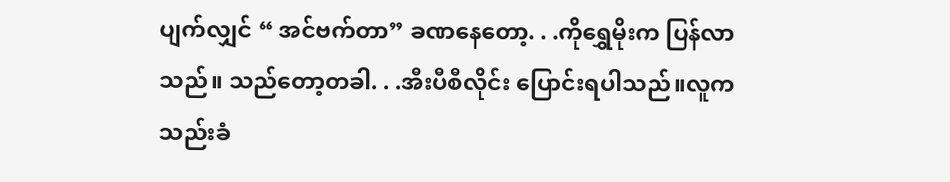ပျက်လျှင် “ အင်ဗက်တာ” ခဏနေတော့. . .ကိုရွှေမိုးက ပြန်လာသည်။ သည်တော့တခါ. . .အီးပီစီလိုင်း ပြောင်းရပါသည်။လူကသည်းခံ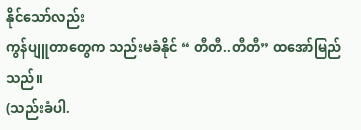နိုင်သော်လည်း
ကွန်ပျူတာတွေက သည်းမခံနိုင် “ တီတီ..တီတီ” ထအော်မြည်သည်။
(သည်းခံပါ.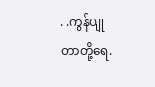. .ကွန်ပျုတာတို့ရေ.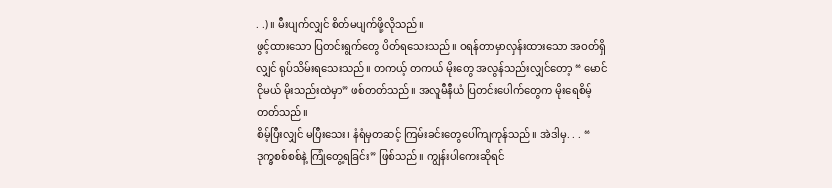. .)။ မီးပျက်လျှင် စိတ်မပျက်ဖို့လိုသည်။
ဖွင့်ထားသော ပြတင်းရွက်တွေ ပိတ်ရသေးသည်။ ဝရန်တာမှာလှန်းထားသော အဝတ်ရှိလျှင် ရုပ်သိမ်းရသေးသည်။ တကယ့် တကယ် မိုးတွေ အလွန်သည်းလျှင်တော့ “ မောင်ငိုမယ် မိုးသည်းထဲမှာ” ဖစ်တတ်သည်။ အလူမီနီယံ ပြတင်းပေါက်တွေက မိုးရေစိမ့်တတ်သည်။
စိမ့်ပြီးလျှင် မပြီးသေး၊ နံရံမှတဆင့် ကြမ်းခင်းတွေပေါ်ကျကုန်သည်။ အဲဒါမှ. . . “ ဒုက္ခစစ်စစ်နဲ့ ကြုံတွေ့ရခြင်း” ဖြစ်သည်။ ကျွန်းပါကေးဆိုရင်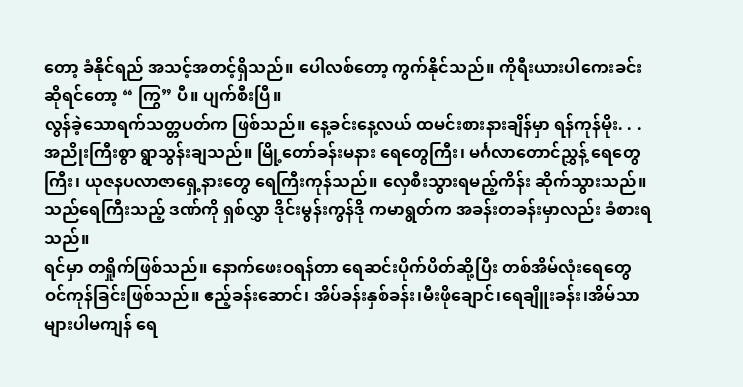တော့ ခံနိုင်ရည် အသင့်အတင့်ရှိသည်။ ပေါလစ်တော့ ကွက်နိုင်သည်။ ကိုရီးယားပါကေးခင်း ဆိုရင်တော့ “ ကြွ” ပီ။ ပျက်စီးပြီ။
လွန်ခဲ့သောရက်သတ္တပတ်က ဖြစ်သည်။ နေ့ခင်းနေ့လယ် ထမင်းစားနားချိန်မှာ ရန်ကုန်မိုး. . . အညိုးကြီးစွာ ရွာသွန်းချသည်။ မြို့တော်ခန်းမနား ရေတွေကြီး၊ မင်္ဂလာတောင်ညွှန့် ရေတွေကြီး၊ ယုဇနပလာဇာရှေ့နားတွေ ရေကြီးကုန်သည်။ လှေစီးသွားရမည့်ကိန်း ဆိုက်သွားသည်။
သည်ရေကြီးသည့် ဒဏ်ကို ရှစ်လွှာ ဒိုင်းမွန်းကွန်ဒို ကမာရွတ်က အခန်းတခန်းမှာလည်း ခံစားရသည်။
ရင်မှာ တရှိုက်ဖြစ်သည်။ နောက်ဖေးဝရန်တာ ရေဆင်းပိုက်ပိတ်ဆို့ပြီး တစ်အိမ်လုံးရေတွေ ဝင်ကုန်ခြင်းဖြစ်သည်။ ဧည့်ခန်းဆောင်၊ အိပ်ခန်းနှစ်ခန်း၊မီးဖိုချောင်၊ရေချိူးခန်း၊အိမ်သာများပါမကျန် ရေ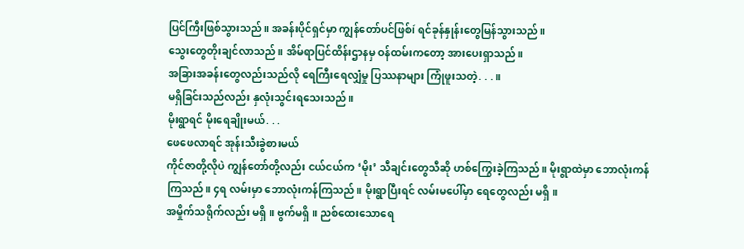ပြင်ကြီးဖြစ်သွားသည်။ အခန်းပိုင်ရှင်မှာ ကျွန်တော်ပင်ဖြစ်í ရင်ခုန်နှုန်းတွေမြန်သွားသည်။
သွေးတွေတိုးချင်လာသည်။ အိမ်ရာပြင်ထိန်းဌာနမှ ဝန်ထမ်းကတော့ အားပေးရှာသည်။
အခြားအခန်းတွေလည်းသည်လို ရေကြီးရေလျှံမှု ပြဿနာများ ကြုံဖူးသတဲ့. . .။
မရှိခြင်းသည်လည်း နှလုံးသွင်းရသေးသည်။
မိုးရွာရင် မိုးရေချိုးမယ်. . .
ဖေဖေလာရင် အုန်းသီးခွဲစားမယ်
ကိုင်ဇာတို့လိုပဲ ကျွန်တော်တို့လည်း ငယ်ငယ်က ‘မိုး’ သီချင်းတွေသီဆို ဟစ်ကြွေးခဲ့ကြသည်။ မိုးရွာထဲမှာ ဘောလုံးကန် ကြသည်။ ၄ရ လမ်းမှာ ဘောလုံးကန်ကြသည်။ မိုးရွာပြီးရင် လမ်းမပေါ်မှာ ရေတွေလည်း မရှိ။
အမှိုက်သရိုက်လည်း မရှိ။ ဗွက်မရှိ။ ညစ်ထေးသောရေ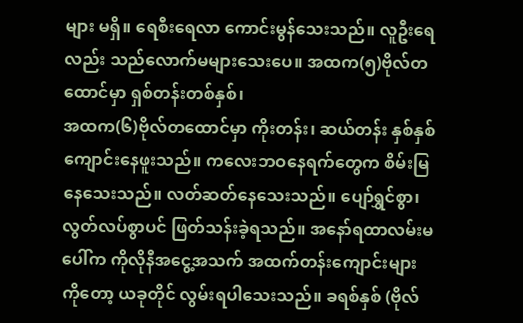များ မရှိ။ ရေစီးရေလာ ကောင်းမွန်သေးသည်။ လူဦးရေလည်း သည်လောက်မများသေးပေ။ အထက(၅)ဗိုလ်တထောင်မှာ ရှစ်တန်းတစ်နှစ်၊
အထက(၆)ဗိုလ်တထောင်မှာ ကိုးတန်း၊ ဆယ်တန်း နှစ်နှစ် ကျောင်းနေဖူးသည်။ ကလေးဘဝနေရက်တွေက စိမ်းမြနေသေးသည်။ လတ်ဆတ်နေသေးသည်။ ပျော်ရွှင်စွာ၊ လွတ်လပ်စွာပင် ဖြတ်သန်းခဲ့ရသည်။ အနော်ရထာလမ်းမပေါ်က ကိုလိုနီအငွေ့အသက် အထက်တန်းကျောင်းများကိုတော့ ယခုတိုင် လွမ်းရပါသေးသည်။ ခရစ်နှစ် (ဗိုလ်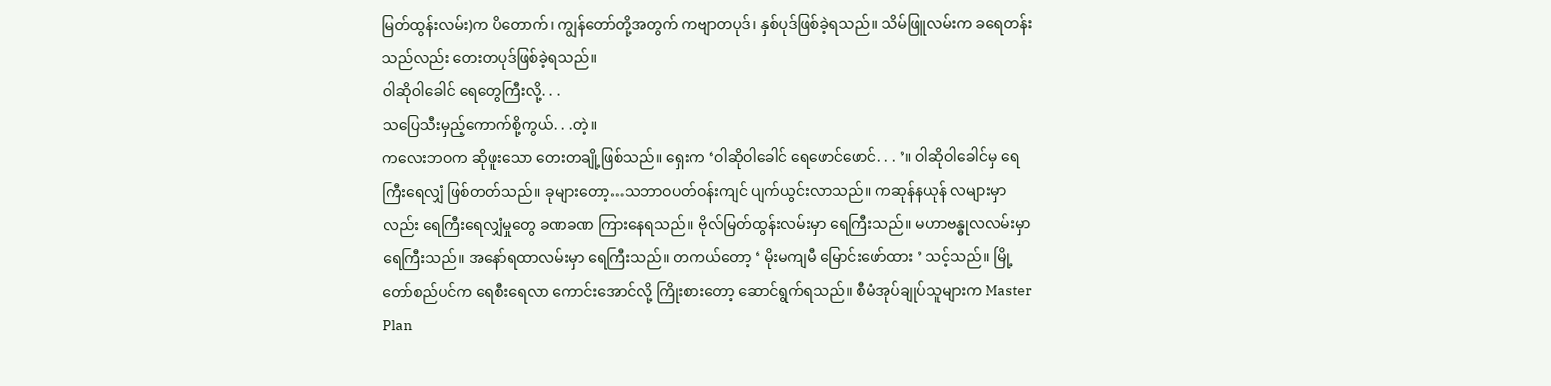မြတ်ထွန်းလမ်း)က ပိတောက်၊ ကျွန်တော်တို့အတွက် ကဗျာတပုဒ်၊ နှစ်ပုဒ်ဖြစ်ခဲ့ရသည်။ သိမ်ဖြူလမ်းက ခရေတန်းသည်လည်း တေးတပုဒ်ဖြစ်ခဲ့ရသည်။
ဝါဆိုဝါခေါင် ရေတွေကြီးလို့. . .
သပြေသီးမှည့်ကောက်စို့ကွယ်. . .တဲ့။
ကလေးဘဝက ဆိုဖူးသော တေးတချို့ဖြစ်သည်။ ရှေးက ‘ဝါဆိုဝါခေါင် ရေဖောင်ဖောင်. . . ’။ ဝါဆိုဝါခေါင်မှ ရေကြီးရေလျှံ ဖြစ်တတ်သည်။ ခုများတော့…သဘာဝပတ်ဝန်းကျင် ပျက်ယွင်းလာသည်။ ကဆုန်နယုန် လများမှာလည်း ရေကြီးရေလျှံမှုတွေ ခဏခဏ ကြားနေရသည်။ ဗိုလ်မြတ်ထွန်းလမ်းမှာ ရေကြီးသည်။ မဟာဗန္ဓုလလမ်းမှာ ရေကြီးသည်။ အနော်ရထာလမ်းမှာ ရေကြီးသည်။ တကယ်တော့ ‘ မိုးမကျမီ မြောင်းဖော်ထား ’ သင့်သည်။ မြို့တော်စည်ပင်က ရေစီးရေလာ ကောင်းအောင်လို့ ကြိုးစားတော့ ဆောင်ရွက်ရသည်။ စီမံအုပ်ချုပ်သူများက Master Plan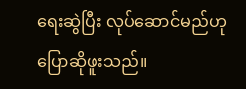ရေးဆွဲပြီး လုပ်ဆောင်မည်ဟု ပြောဆိုဖူးသည်။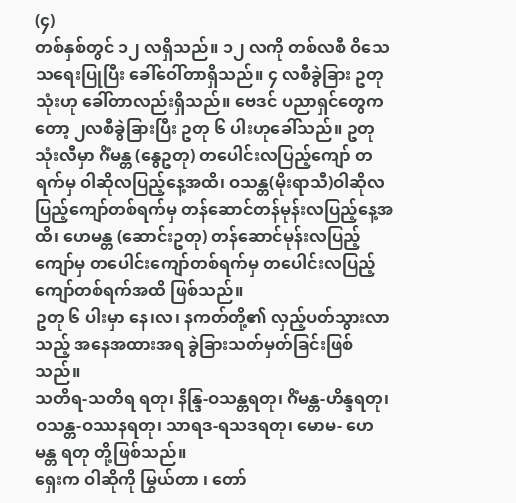(၄)
တစ်နှစ်တွင် ၁၂ လရှိသည်။ ၁၂ လကို တစ်လစီ ဝိသေသရေးပြုပြီး ခေါ်ဝေါ်တာရှိသည်။ ၄ လစီခွဲခြား ဥတုသုံးဟု ခေါ်တာလည်းရှိသည်။ ဗေဒင် ပညာရှင်တွေကတော့ ၂လစီခွဲခြားပြီး ဥတု ၆ ပါးဟုခေါ်သည်။ ဥတုသုံးလီမှာ ဂိံမန္တ (နွေဥတု) တပေါင်းလပြည့်ကျော် တရက်မှ ဝါဆိုလပြည့်နေ့အထိ၊ ဝသန္တ(မိုးရာသီ)ဝါဆိုလပြည့်ကျော်တစ်ရက်မှ တန်ဆောင်တန်မုန်းလပြည့်နေ့အထိ၊ ဟေမန္တ (ဆောင်းဥတု) တန်ဆောင်မုန်းလပြည့်ကျော်မှ တပေါင်းကျော်တစ်ရက်မှ တပေါင်းလပြည့်ကျော်တစ်ရက်အထိ ဖြစ်သည်။
ဥတု ၆ ပါးမှာ နေ၊လ၊ နကတ်တို့၏ လှည့်ပတ်သွားလာသည့် အနေအထားအရ ခွဲခြားသတ်မှတ်ခြင်းဖြစ်သည်။
သတိရ-သတိရ ရတု၊ နိန္ဒြ-ဝသန္တရတု၊ ဂိံမန္တ-ဟိန္ဒရတု၊ ဝသန္တ-ဝဿနရတု၊ သာရဒ-ရသဒရတု၊ မောမ- ဟေမန္တ ရတု တို့ဖြစ်သည်။
ရှေးက ဝါဆိုကို မြွယ်တာ ၊ တော်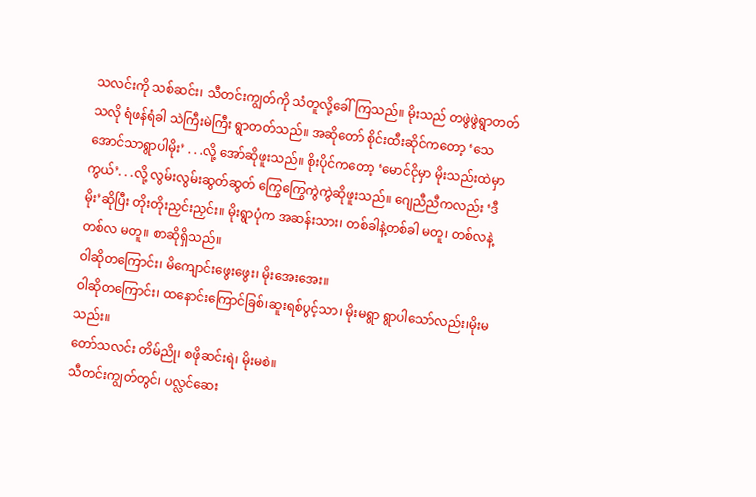သလင်းကို သစ်ဆင်း၊ သီတင်းကျွတ်ကို သံတူလို့ခေါ် ကြသည်။ မိုးသည် တဖွဲဖွဲရွာတတ်သလို ရံဖန်ရံခါ သဲကြီးမဲကြီး ရွာတတ်သည်။ အဆိုတော် စိုင်းထီးဆိုင်ကတော့ ‘သေအောင်သာရွာပါမိုး’ . . .လို့ အော်ဆိုဖူးသည်။ စိုးပိုင်ကတော့ ‘မောင်ငိုမှာ မိုးသည်းထဲမှာကွယ်’. . .လို့ လွမ်းလွမ်းဆွတ်ဆွတ် ကြွေကြွေကွဲကွဲဆိုဖူးသည်။ ဂျေညီညီကလည်း ‘ဒီမိုး’ဆိုပြီး တိုးတိုးညှင်းညှင်း။ မိုးရွာပုံက အဆန်းသား၊ တစ်ခါနဲ့တစ်ခါ မတူ၊ တစ်လနဲ့တစ်လ မတူ။ စာဆိုရှိသည်။
ဝါဆိုတကြောင်း၊ မိကျောင်းဖွေးဖွေး၊ မိုးအေးအေး။
ဝါဆိုတကြောင်း၊ ထနောင်းကြောင်ခြစ်၊ဆူးရစ်ပွင့်သာ၊ မိုးမရွာ ရွာပါသော်လည်း၊မိုးမသည်း။
တော်သလင်း တိမ်ညို၊ စဖိုဆင်းရဲ၊ မိုးမစဲ။
သီတင်းကျွတ်တွင်၊ ပလ္လင်ဆေး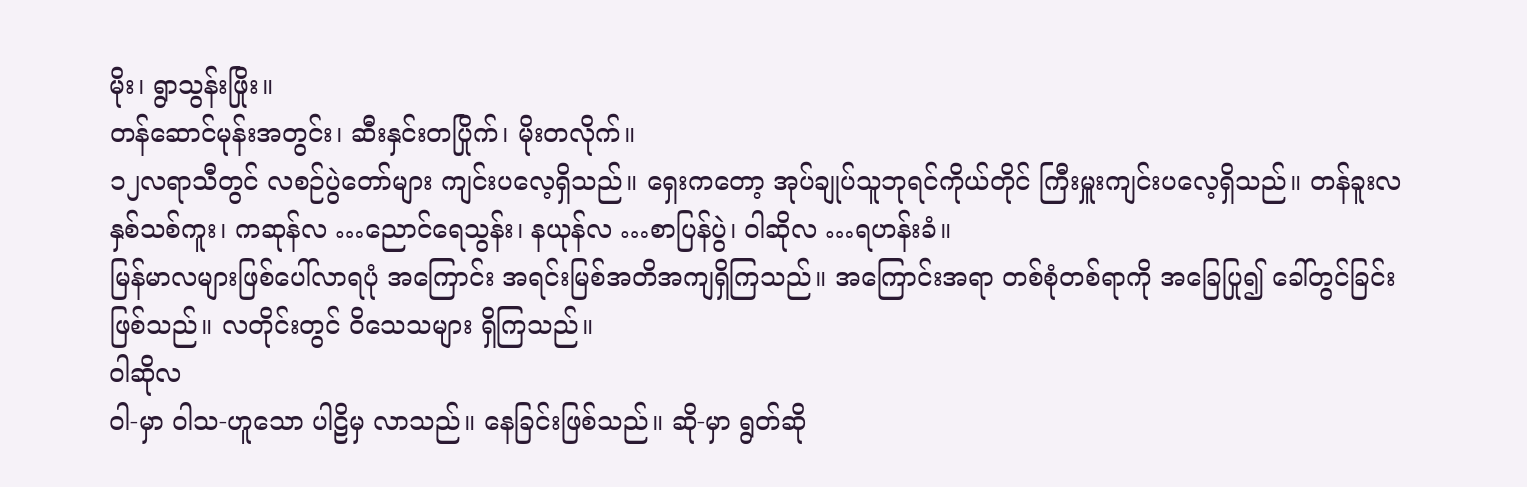မိုး၊ ရွာသွန်းဖြိုး။
တန်ဆောင်မုန်းအတွင်း၊ ဆီးနှင်းတပြိုက်၊ မိုးတလိုက်။
၁၂လရာသီတွင် လစဉ်ပွဲတော်များ ကျင်းပလေ့ရှိသည်။ ရှေးကတော့ အုပ်ချုပ်သူဘုရင်ကိုယ်တိုင် ကြီးမှူးကျင်းပလေ့ရှိသည်။ တန်ခူးလ နှစ်သစ်ကူး၊ ကဆုန်လ …ညောင်ရေသွန်း၊ နယုန်လ …စာပြန်ပွဲ၊ ဝါဆိုလ …ရဟန်းခံ။
မြန်မာလများဖြစ်ပေါ်လာရပုံ အကြောင်း အရင်းမြစ်အတိအကျရှိကြသည်။ အကြောင်းအရာ တစ်စုံတစ်ရာကို အခြေပြု၍ ခေါ်တွင်ခြင်းဖြစ်သည်။ လတိုင်းတွင် ဝိသေသများ ရှိကြသည်။
ဝါဆိုလ
ဝါ-မှာ ဝါသ-ဟူသော ပါဠိမှ လာသည်။ နေခြင်းဖြစ်သည်။ ဆို-မှာ ရွတ်ဆို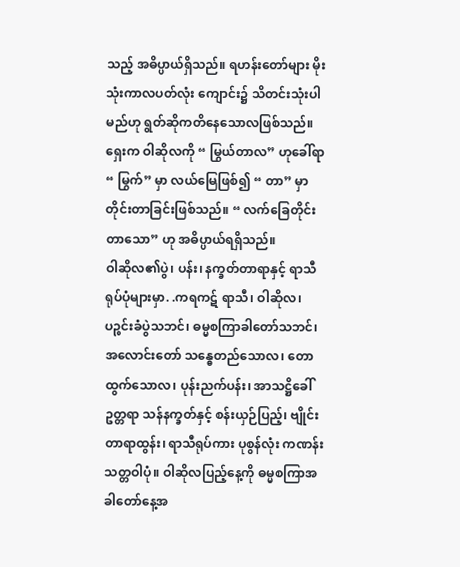သည့် အဓိပ္ပာယ်ရှိသည်။ ရဟန်းတော်များ မိုးသုံးကာလပတ်လုံး ကျောင်း၌ သိတင်းသုံးပါမည်ဟု ရွတ်ဆိုကတိနေသောလဖြစ်သည်။ ရှေးက ဝါဆိုလကို “ မြွယ်တာလ” ဟုခေါ်ရာ “ မြွက်” မှာ လယ်မြေဖြစ်၍ “ တာ” မှာ တိုင်းတာခြင်းဖြစ်သည်။ “ လက်ခြေတိုင်းတာသော” ဟု အဓိပ္ပာယ်ရရှိသည်။
ဝါဆိုလ၏ပွဲ၊ ပန်း၊ နက္ခတ်တာရာနှင့် ရာသီရုပ်ပုံများမှာ. .ကရကဋ် ရာသီ၊ ဝါဆိုလ၊ ပဉ္စင်းခံပွဲသဘင်၊ ဓမ္မစကြာခါတော်သဘင်၊ အလောင်းတော် သန္ဓေတည်သောလ၊ တောထွက်သောလ၊ ပုန်းညက်ပန်း၊ အာသဋ္ဌိခေါ် ဥတ္တရာ သန်နက္ခတ်နှင့် စန်းယှဉ်ပြည့်၊ ဗျိုင်းတာရာထွန်း၊ ရာသီရုပ်ကား ပုစွန်လုံး ကဏန်း သတ္တဝါပုံ။ ဝါဆိုလပြည့်နေ့ကို ဓမ္မစကြာအခါတော်နေ့အ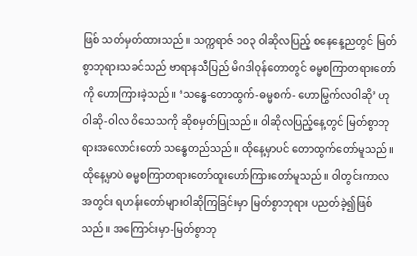ဖြစ် သတ်မှတ်ထားသည်။ သက္ကရာဇ် ၁၀၃ ဝါဆိုလပြည့် စနေနေ့ညတွင် မြတ်စွာဘုရားသခင်သည် ဗာရာနသီပြည် မိဂဒါဝုန်တောတွင် ဓမ္မစကြာတရားတော်ကို ဟောကြားခဲ့သည်။ ‘သန္ဓေ-တောထွက်-ဓမ္မစက်- ဟောမြွက်လဝါဆို’ ဟု ဝါဆို-ဝါလ ဝိသေသကို ဆိုစမှတ်ပြုသည်။ ဝါဆိုလပြည့်နေ့တွင် မြတ်စွာဘုရားအလောင်းတော် သန္ဓေတည်သည်။ ထိုနေ့မှာပင် တောထွက်တော်မူသည်။ ထိုနေ့မှာပဲ ဓမ္မစကြာတရားတော်ထူးဟော်ကြားတော်မူသည်။ ဝါတွင်းကာလအတွင်း ရဟန်းတော်များဝါဆိုကြခြင်းမှာ မြတ်စွာဘုရား ပညတ်ခဲ့၍ဖြစ်သည်။ အကြောင်းမှာ-မြတ်စွာဘု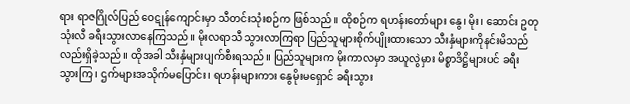ရား ရာဇဂြိုလ်ပြည် ဝေဋုန်ကျောင်းမှာ သီတင်းသုံးစဉ်က ဖြစ်သည်။ ထိုစဉ်က ရဟန်းတော်များ နွေ၊ မိုး၊ ဆောင်း ဥတုသုံးလီ ခရီးသွားလာနေကြသည်။ မိုးလရာသီ သွားလာကြရာ ပြည်သူများစိုက်ပျိုးထားသော သီးနှံများကိုနင်းမိသည်လည်းရှိခဲ့သည်။ ထိုအခါ သီးနှံများပျက်စီးရသည်။ ပြည်သူများက မိုးကာလမှာ အယူလွဲမှား မိစ္စာဒိဋ္ဌိများပင် ခရီးသွားကြ၊ ဌက်များအသိုက်မပြောင်း၊ ရဟန်းများကား နွေမိုးမရှောင် ခရီးသွား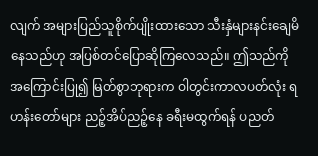လျက် အများပြည်သူစိုက်ပျိုးထားသော သီးနှံများနင်းချေမိနေသည်ဟု အပြစ်တင်ပြောဆိုကြလေသည်။ ဤသည်ကိုအကြောင်းပြု၍ မြတ်စွာဘုရားက ဝါတွင်းကာလပတ်လုံး ရဟန်းတော်များ ညဉ့်အိပ်ညဉ့်နေ ခရီးမထွက်ရန် ပညတ်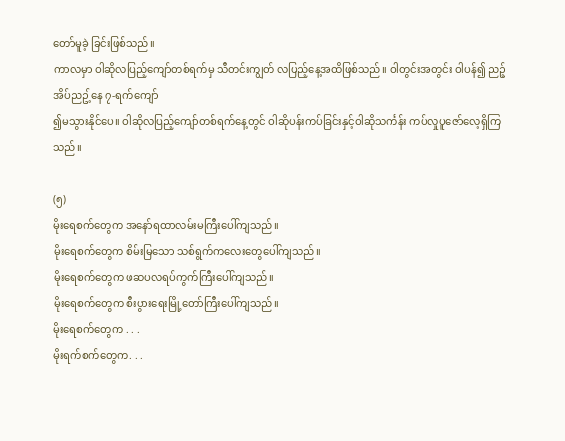တော်မူခဲ့ ခြင်းဖြစ်သည်။
ကာလမှာ ဝါဆိုလပြည့်ကျော်တစ်ရက်မှ သီတင်းကျွတ် လပြည့်နေ့အထိဖြစ်သည်။ ဝါတွင်းအတွင်း ဝါပန်၍ ညဉ့်အိပ်ညဥ့်နေ ၇-ရက်ကျော်
၍မသွားနိုင်ပေ။ ဝါဆိုလပြည့်ကျော်တစ်ရက်နေ့တွင် ဝါဆိုပန်းကပ်ခြင်းနှင့်ဝါဆိုသင်္ကန်း ကပ်လှုပူဇော်လေ့ရှိကြသည်။

(၅)
မိုးရေစက်တွေက အနော်ရထာလမ်းမကြီးပေါ်ကျသည်။
မိုးရေစက်တွေက စိမ်းမြသော သစ်ရွက်ကလေးတွေပေါ်ကျသည်။
မိုးရေစက်တွေက ဖဆပလရပ်ကွက်ကြီးပေါ်ကျသည်။
မိုးရေစက်တွေက စီးပွားရေးမြို့တော်ကြီးပေါ်ကျသည်။
မိုးရေစက်တွေက . . .
မိုးရက်စက်တွေက. . .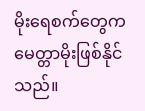မိုးရေစက်တွေက မေတ္တာမိုးဖြစ်နိုင်သည်။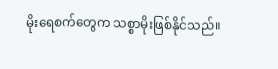မိုးရေစက်တွေက သစ္စာမိုးဖြစ်နိုင်သည်။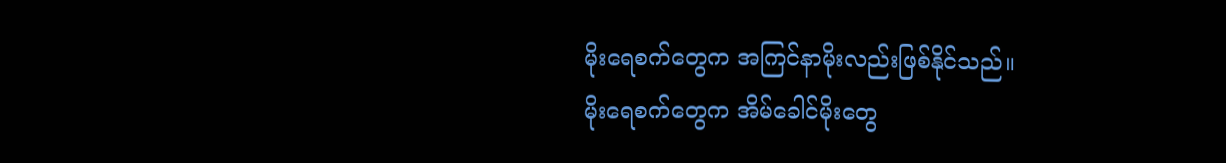မိုးရေစက်တွေက အကြင်နာမိုးလည်းဖြစ်နိုင်သည်။
မိုးရေစက်တွေက အိမ်ခေါင်မိုးတွေ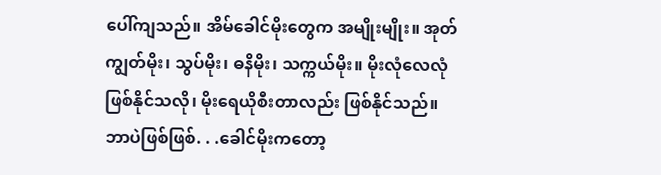ပေါ်ကျသည်။ အိမ်ခေါင်မိုးတွေက အမျိုးမျိုး။ အုတ်ကျွတ်မိုး၊ သွပ်မိုး၊ ဓနိမိုး၊ သက္ကယ်မိုး။ မိုးလုံလေလုံ ဖြစ်နိုင်သလို၊ မိုးရေယိုစီးတာလည်း ဖြစ်နိုင်သည်။ ဘာပဲဖြစ်ဖြစ်. . .ခေါင်မိုးကတော့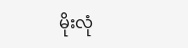မိုးလုံ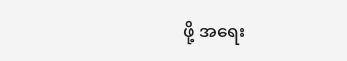ဖို့ အရေး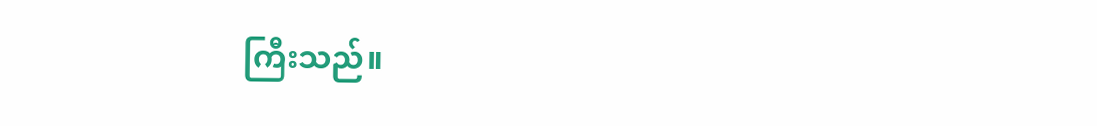ကြီးသည်။